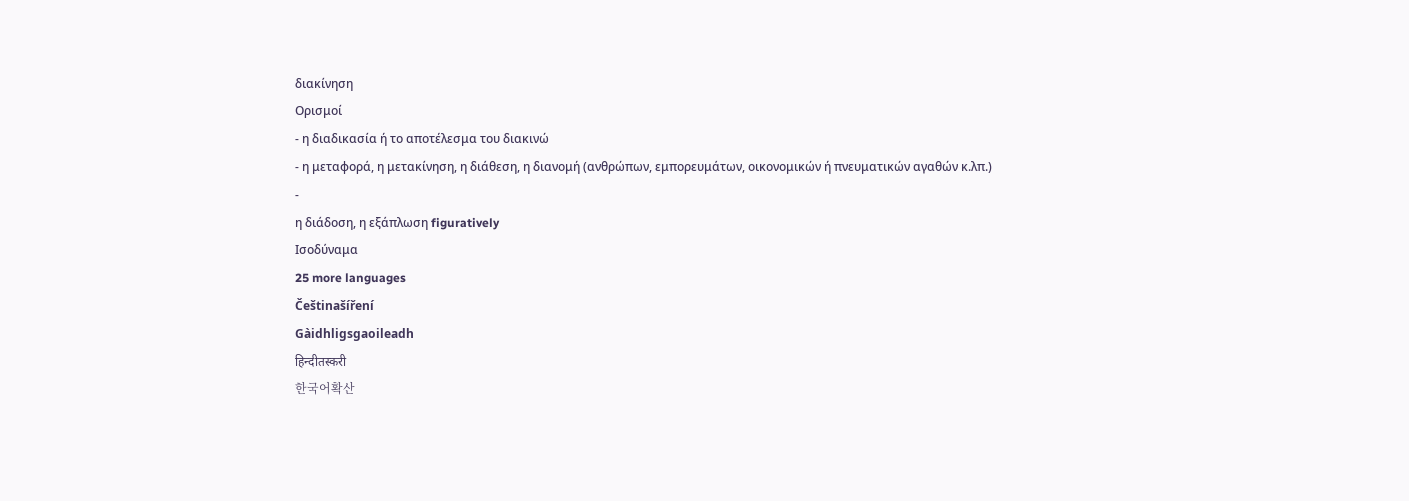διακίνηση
Ορισμοί
- η διαδικασία ή το αποτέλεσμα του διακινώ
- η μεταφορά, η μετακίνηση, η διάθεση, η διανομή (ανθρώπων, εμπορευμάτων, οικονομικών ή πνευματικών αγαθών κ.λπ.)
-
η διάδοση, η εξάπλωση figuratively
Ισοδύναμα
25 more languages
Češtinašíření
Gàidhligsgaoileadh
हिन्दीतस्करी
한국어확산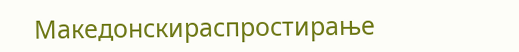Македонскираспростирање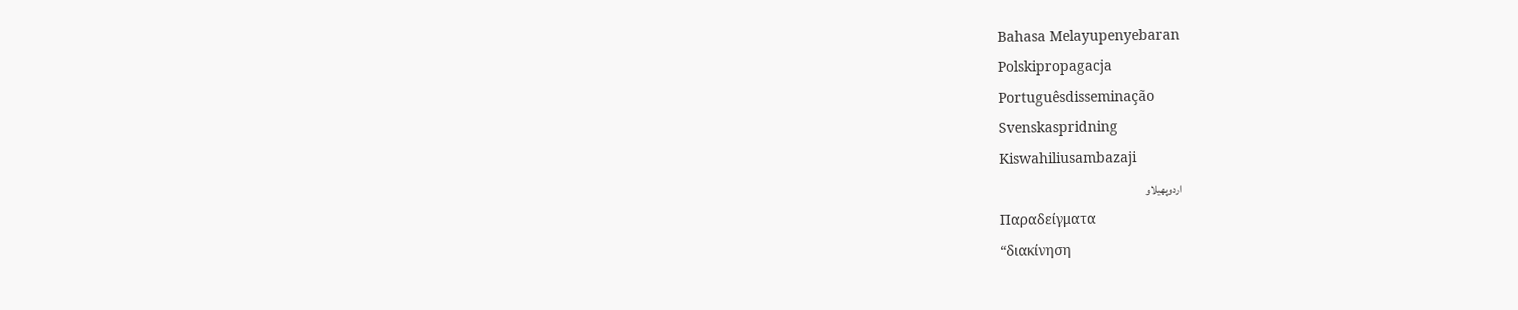Bahasa Melayupenyebaran
Polskipropagacja
Portuguêsdisseminação
Svenskaspridning
Kiswahiliusambazaji
اردوپھیلاو
Παραδείγματα
“διακίνηση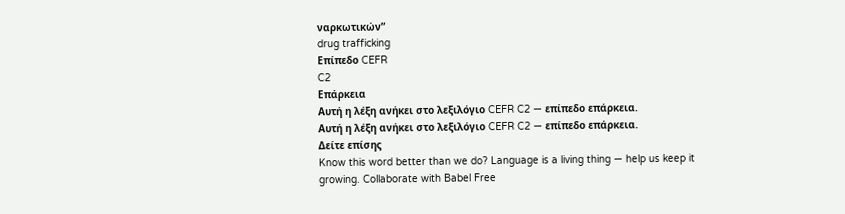ναρκωτικών”
drug trafficking
Επίπεδο CEFR
C2
Επάρκεια
Αυτή η λέξη ανήκει στο λεξιλόγιο CEFR C2 — επίπεδο επάρκεια.
Αυτή η λέξη ανήκει στο λεξιλόγιο CEFR C2 — επίπεδο επάρκεια.
Δείτε επίσης
Know this word better than we do? Language is a living thing — help us keep it growing. Collaborate with Babel Free